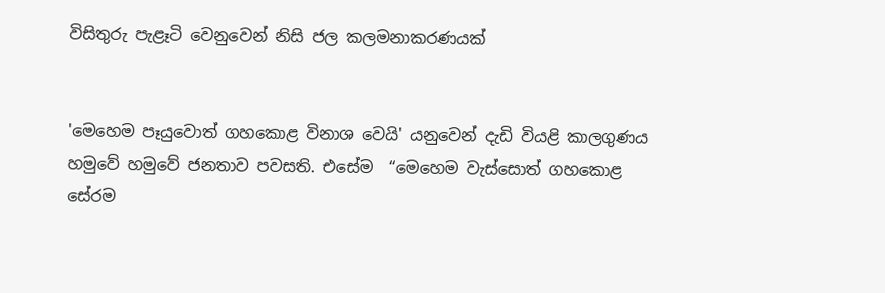විසිතුරු පැළෑටි වෙනුවෙන් නිසි ජල කලමනාකරණයක්


'මෙහෙම පෑයුවොත් ගහකොළ විනාශ වෙයි' යනුවෙන් දැඩි වියළි කාලගුණය හමුවේ හමුවේ ජනතාව පවසති. එසේම  “මෙහෙම වැස්සොත් ගහකොළ සේරම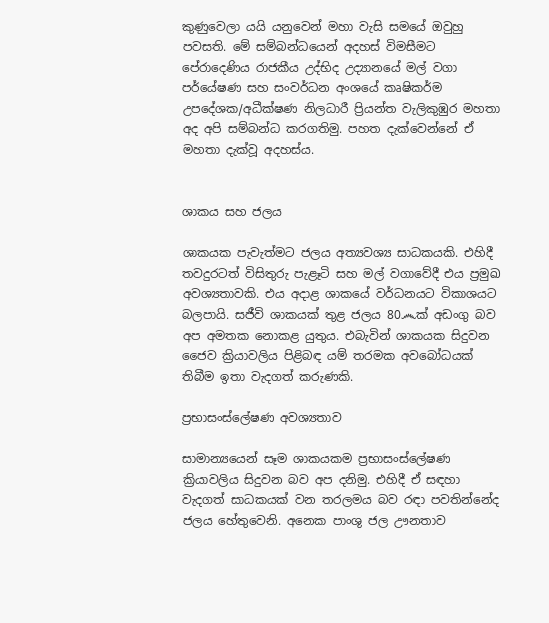කුණුවෙලා යයි යනුවෙන් මහා වැසි සමයේ ඔවුහු පවසති. මේ සම්බන්ධයෙන් අදහස් විමසීමට පේරාදෙණිය රාජකීය උද්භිද උද්‍යානයේ මල් වගා පර්යේෂණ සහ සංවර්ධන අංශයේ කෘෂිකර්ම උපදේශක/අධීක්ෂණ නිලධාරී ප්‍රියන්ත වැලිකුඹුර මහතා අද අපි සම්බන්ධ කරගතිමු. පහත දැක්වෙන්නේ ඒ මහතා දැක්වූ අදහස්ය.


ශාකය සහ ජලය

ශාකයක පැවැත්මට ජලය අත්‍යවශ්‍ය සාධකයකි. එහිදී තවදුරටත් විසිතුරු පැළෑටි සහ මල් වගාවේදී එය ප්‍රමුඛ අවශ්‍යතාවකි. එය අදාළ ශාකයේ වර්ධනයට විකාශයට බලපායි. සජීවි ශාකයක් තුළ ජලය 80෴ක් අඩංගු බව අප අමතක නොකළ යුතුය. එබැවින් ශාකයක සිදුවන ජෛව ක්‍රියාවලිය පිළිබඳ යම් තරමක අවබෝධයක් තිබීම ඉතා වැදගත් කරුණකි.

ප්‍රභාසංස්ලේෂණ අවශ්‍යතාව

සාමාන්‍යයෙන් සෑම ශාකයකම ප්‍රභාසංස්ලේෂණ ක්‍රියාවලිය සිදුවන බව අප දනිමු. එහිදී ඒ සඳහා වැදගත් සාධකයක් වන තරලමය බව රඳා පවතින්නේද ජලය හේතුවෙනි. අනෙක පාංශු ජල ඌනතාව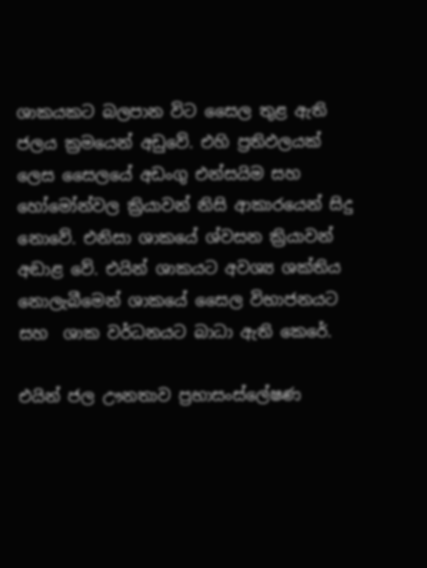ශාකයකට බලපාන විට සෛල තුළ ඇති ජලය ක්‍රමයෙන් අඩුවේ. එහි ප්‍රතිඵලයක් ලෙස සෛලයේ අඩංගු එන්සයිම සහ හෝමෝන්වල ක්‍රියාවන් නිසි ආකාරයෙන් සිදු නොවේ. එනිසා ශාකයේ ශ්වසන ක්‍රියාවන් අඬාළ වේ. එයින් ශාකයට අවශ්‍ය ශක්තිය නොලැබීමෙන් ශාකයේ සෛල විභාජනයට  සහ  ශාක වර්ධනයට බාධා ඇති කෙරේ.

එයින් ජල ඌනතාව ප්‍රභාසංස්ලේෂණ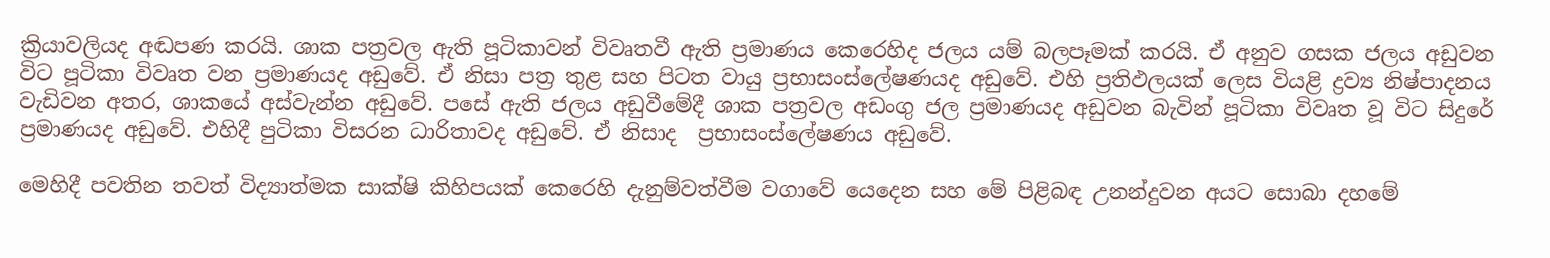ක්‍රියාවලියද අඬපණ කරයි. ශාක පත්‍රවල ඇති පූටිකාවන් විවෘතවී ඇති ප්‍රමාණය කෙරෙහිද ජලය යම් බලපෑමක් කරයි. ඒ අනුව ගසක ජලය අඩුවන විට පූටිකා විවෘත වන ප්‍රමාණයද අඩුවේ. ඒ නිසා පත්‍ර තුළ සහ පිටත වායු ප්‍රභාසංස්ලේෂණයද අඩුවේ. එහි ප්‍රතිඵලයක් ලෙස වියළි ද්‍රව්‍ය නිෂ්පාදනය වැඩිවන අතර, ශාකයේ අස්වැන්න අඩුවේ. පසේ ඇති ජලය අඩුවීමේදී ශාක පත්‍රවල අඩංගු ජල ප්‍රමාණයද අඩුවන බැවින් පූටිකා විවෘත වූ විට සිදුරේ ප්‍රමාණයද අඩුවේ. එහිදී පුටිකා විසරන ධාරිතාවද අඩුවේ. ඒ නිසාද  ප්‍රභාසංස්ලේෂණය අඩුවේ.

මෙහිදී පවතින තවත් විද්‍යාත්මක සාක්ෂි කිහිපයක් කෙරෙහි දැනුම්වත්වීම වගාවේ යෙදෙන සහ මේ පිළිබඳ උනන්දුවන අයට සොබා දහමේ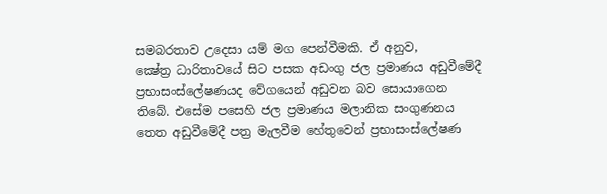සමබරතාව උදෙසා යම් මග පෙන්වීමකි. ඒ අනුව,
ක්‍ෂේත්‍ර ධාරිතාවයේ සිට පසක අඩංගු ජල ප්‍රමාණය අඩුවීමේදී ප්‍රභාසංස්ලේෂණයද වේගයෙන් අඩුවන බව සොයාගෙන තිබේ. එසේම පසෙහි ජල ප්‍රමාණය මලානික සංගුණනය තෙත අඩුවීමේදී පත්‍ර මැලවීම හේතුවෙන් ප්‍රභාසංස්ලේෂණ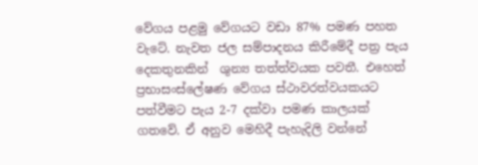වේගය පළමු වේගයට වඩා 87% පමණ පහත වැටේ. නැවත ජල සම්පාදනය කිරීමේදී පත්‍ර පැය දෙකතුනකින්  ශුන්‍ය තත්ත්වයක පවතී. එහෙත් ප්‍රභාසංස්ලේෂණ වේගය ස්ථාවරත්වයකයට පත්වීමට පැය 2-7 දක්වා පමණ කාලයක් ගතවේ. ඒ අනුව මෙහිදී පැහැදිලි වන්නේ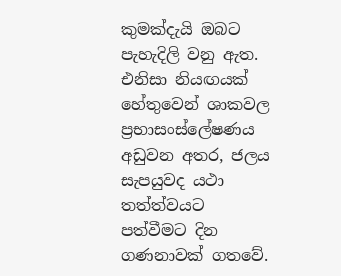කුමක්දැයි ඔබට පැහැදිලි වනු ඇත. එනිසා නියඟයක් හේතුවෙන් ශාකවල ප්‍රභාසංස්ලේෂණය අඩුවන අතර, ජලය සැපයුවද යථා තත්ත්වයට පත්වීමට දින ගණනාවක් ගතවේ.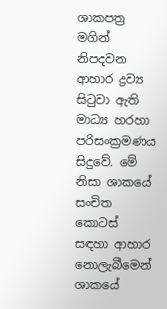ශාකපත්‍ර මගින් නිපදවන ආහාර ද්‍රව්‍ය සිටුවා ඇති මාධ්‍ය හරහා පරිසංක්‍රමණය සිදුවේ. මේ නිසා ශාකයේ සංචිත කොටස් සඳහා ආහාර නොලැබීමෙන් ශාකයේ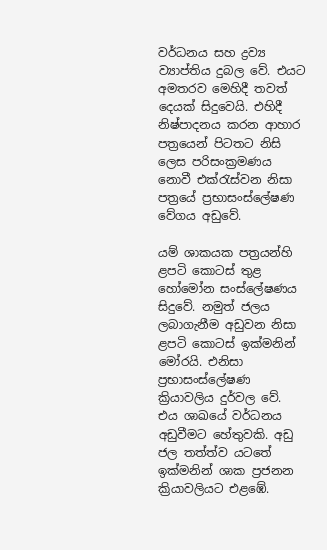වර්ධනය සහ ද්‍රව්‍ය ව්‍යාප්තිය දුබල වේ. එයට අමතරව මෙහිදී තවත් දෙයක් සිදුවෙයි. එහිදී  නිෂ්පාදනය කරන ආහාර පත්‍රයෙන් පිටතට නිසි ලෙස පරිසංක්‍රමණය නොවී එක්රැස්වන නිසා පත්‍රයේ ප්‍රභාසංස්ලේෂණ වේගය අඩුවේ.

යම් ශාකයක පත්‍රයන්හි ළපටි කොටස් තුළ හෝමෝන සංස්ලේෂණය සිදුවේ. නමුත් ජලය ලබාගැනීම අඩුවන නිසා ළපටි කොටස් ඉක්මනින් මෝරයි. එනිසා ප්‍රභාසංස්ලේෂණ ක්‍රියාවලිය දුර්වල වේ. එය ශාඛයේ වර්ධනය අඩුවීමට හේතුවකි. අඩු ජල තත්ත්ව යටතේ ඉක්මනින් ශාක ප්‍රජනන ක්‍රියාවලියට එළඹේ.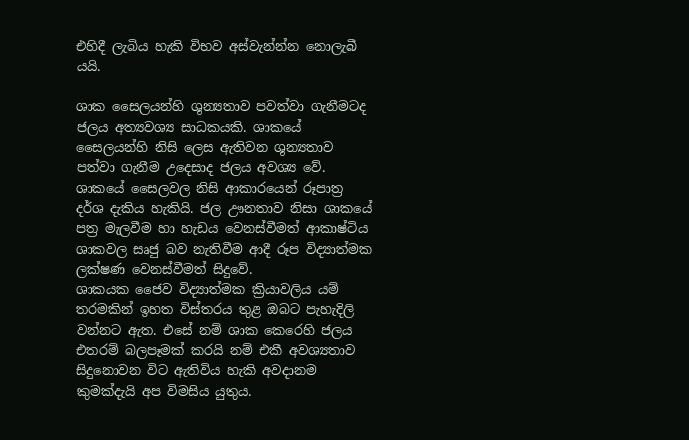එහිදී ලැබිය හැකි විභව අස්වැන්න්න නොලැබී යයි.

ශාක සෛලයන්හි ශුන්‍යතාව පවත්වා ගැනීමටද ජලය අත්‍යවශ්‍ය සාධකයකි. ශාකයේ සෛලයන්හි නිසි ලෙස ඇතිවන ශුන්‍යතාව පත්වා ගැනීම උදෙසාද ජලය අවශ්‍ය වේ. ශාකයේ සෛලවල නිසි ආකාරයෙන් රූපාත්‍ර දර්ශ දැකිය හැකියි. ජල ඌනතාව නිසා ශාකයේ පත්‍ර මැලවීම හා හැඩය වෙනස්වීමත් ආකාෂ්ටිය ශාකවල සෘජු බව නැතිවීම ආදී රූප විද්‍යාත්මක ලක්ෂණ වෙනස්වීමත් සිදුවේ.
ශාකයක ජෛව විද්‍යාත්මක ක්‍රියාවලිය යම් තරමකින් ඉහත විස්තරය තුළ ඔබට පැහැදිලි වන්නට ඇත. එසේ නම් ශාක කෙරෙහි ජලය එතරම් බලපෑමක් කරයි නම් එකී අවශ්‍යතාව සිදුනොවන විට ඇතිවිය හැකි අවදානම කුමක්දැයි අප විමසිය යුතුය.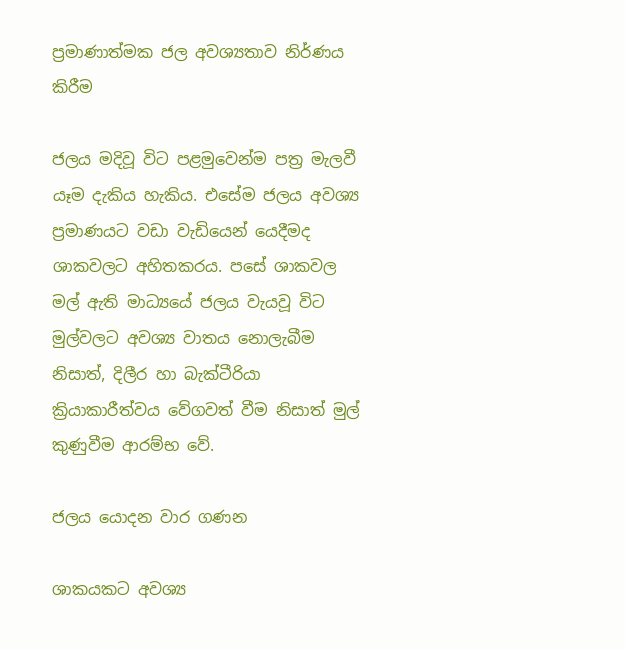ප්‍රමාණාත්මක ජල අවශ්‍යතාව නිර්ණය කිරීම

ජලය මදිවූ විට පළමුවෙන්ම පත්‍ර මැලවී යෑම දැකිය හැකිය. එසේම ජලය අවශ්‍ය ප්‍රමාණයට වඩා වැඩියෙන් යෙදීමද ශාකවලට අහිතකරය. පසේ ශාකවල මල් ඇති මාධ්‍යයේ ජලය වැයවූ විට මුල්වලට අවශ්‍ය වාතය නොලැබීම නිසාත්, දිලීර හා බැක්ටීරියා ක්‍රියාකාරීත්වය වේගවත් වීම නිසාත් මුල් කුණුවීම ආරම්භ වේ.

ජලය යොදන වාර ගණන

ශාකයකට අවශ්‍ය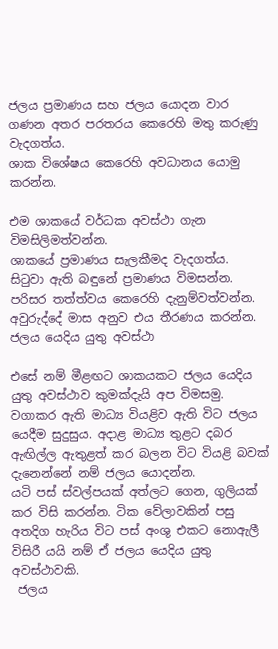ජලය ප්‍රමාණය සහ ජලය යොදන වාර ගණන අතර පරතරය කෙරෙහි මතු කරුණු වැදගත්ය.
ශාක විශේෂය කෙරෙහි අවධානය යොමු කරන්න.

එම ශාකයේ වර්ධක අවස්ථා ගැන විමසිලිමත්වන්න.
ශාකයේ ප්‍රමාණය සැලකීමද වැදගත්ය.
සිටුවා ඇති බඳුනේ ප්‍රමාණය විමසන්න.
පරිසර තත්ත්වය කෙරෙහි දැනුම්වත්වන්න.
අවුරුද්දේ මාස අනුව එය තීරණය කරන්න.
ජලය යෙදිය යුතු අවස්ථා

එසේ නම් මීළඟට ශාකයකට ජලය යෙදිය යුතු අවස්ථාව කුමක්දැයි අප විමසමු.
වගාකර ඇති මාධ්‍ය වියළිව ඇති විට ජලය යෙදීම සුදුසුය. අදාළ මාධ්‍ය තුළට දබර ඇඟිල්ල ඇතුළත් කර බලන විට වියළි බවක් දැනෙන්නේ නම් ජලය යොදන්න.
යටි පස් ස්වල්පයක් අත්ලට ගෙන, ගුලියක් කර විසි කරන්න. ටික වේලාවකින් පසු අතදිග හැරිය විට පස් අංශු එකට නොඇලී විසිරී යයි නම් ඒ ජලය යෙදිය යුතු අවස්ථාවකි.
 ජලය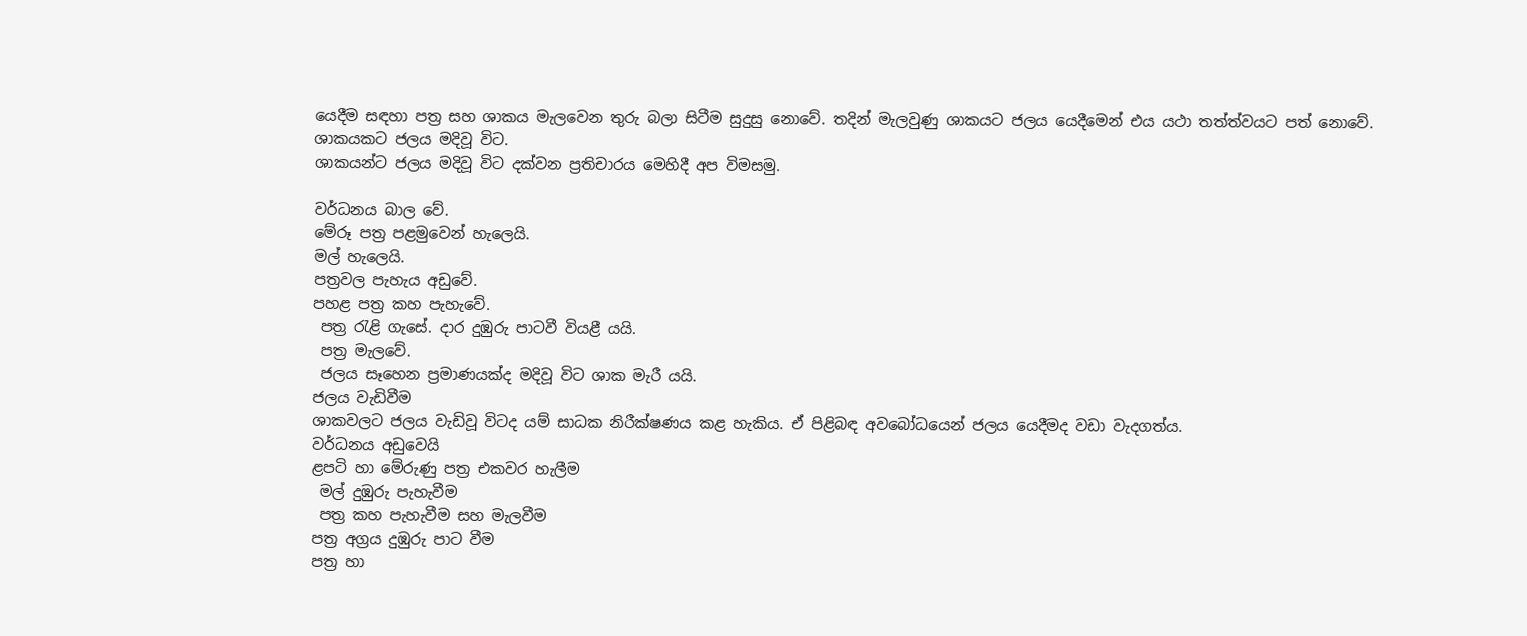යෙදීම සඳහා පත්‍ර සහ ශාකය මැලවෙන තුරු බලා සිටීම සුදුසු නොවේ. තදින් මැලවුණු ශාකයට ජලය යෙදීමෙන් එය යථා තත්ත්වයට පත් නොවේ.
ශාකයකට ජලය මදිවූ විට.
ශාකයන්ට ජලය මදිවූ විට දක්වන ප්‍රතිචාරය මෙහිදී අප විමසමු.

වර්ධනය බාල වේ.
මේරූ පත්‍ර පළමුවෙන් හැලෙයි.
මල් හැලෙයි.
පත්‍රවල පැහැය අඩුවේ.
පහළ පත්‍ර කහ පැහැවේ.
 පත්‍ර රැළි ගැසේ. දාර දුඹුරු පාටවී වියළී යයි.
 පත්‍ර මැලවේ.
 ජලය සෑහෙන ප්‍රමාණයක්ද මදිවූ විට ශාක මැරී යයි.
ජලය වැඩිවීම
ශාකවලට ජලය වැඩිවූ විටද යම් සාධක නිරීක්ෂණය කළ හැකිය. ඒ පිළිබඳ අවබෝධයෙන් ජලය යෙදීමද වඩා වැදගත්ය.
වර්ධනය අඩුවෙයි
ළපටි හා මේරුණු පත්‍ර එකවර හැලීම
 මල් දුඹුරු පැහැවීම
 පත්‍ර කහ පැහැවීම සහ මැලවීම
පත්‍ර අග්‍රය දුඹුරු පාට වීම
පත්‍ර හා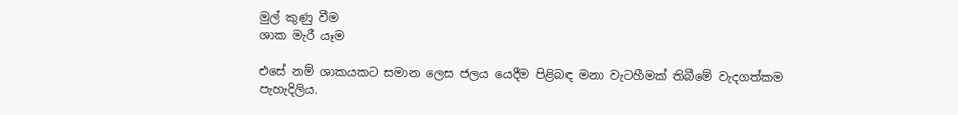මුල් කුණු වීම
ශාක මැරී යෑම

එසේ නම් ශාකයකට සමාන ලෙස ජලය යෙදීම පිළිබඳ මනා වැටහීමක් තිබීමේ වැදගත්කම පැහැදිලිය.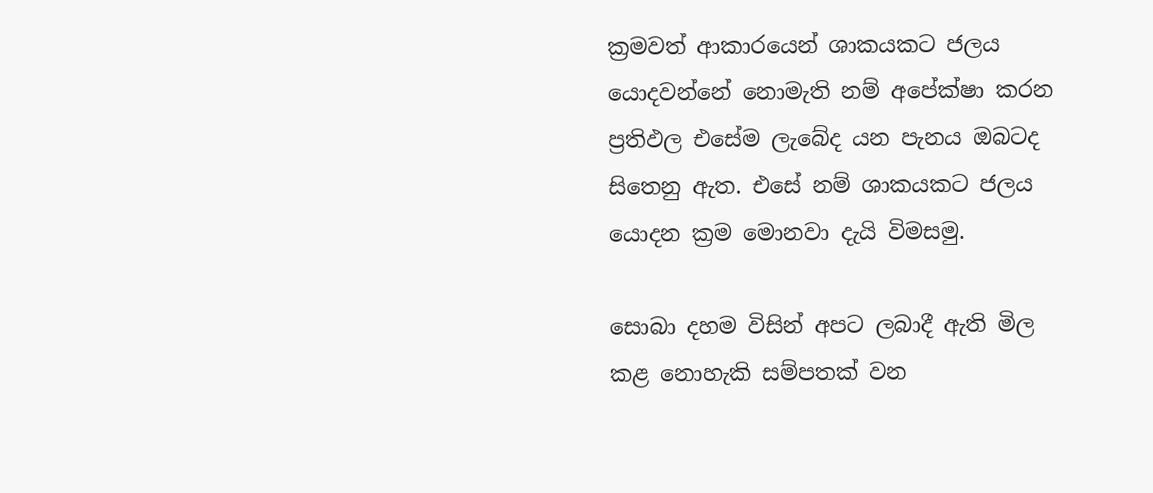ක්‍රමවත් ආකාරයෙන් ශාකයකට ජලය  යොදවන්නේ නොමැති නම් අපේක්ෂා කරන ප්‍රතිඵල එසේම ලැබේද යන පැනය ඔබටද සිතෙනු ඇත. එසේ නම් ශාකයකට ජලය  යොදන ක්‍රම මොනවා දැයි විමසමු.

සොබා දහම විසින් අපට ලබාදී ඇති මිල කළ නොහැකි සම්පතක් වන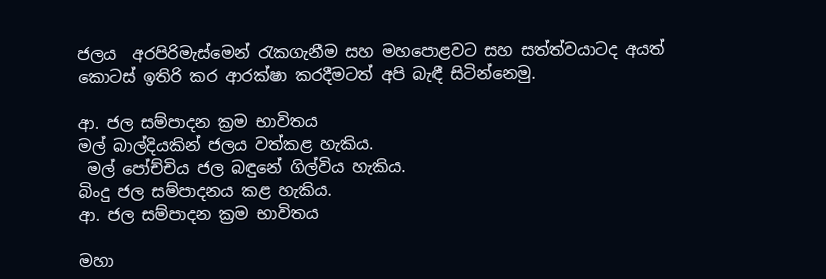ජලය  අරපිරිමැස්මෙන් රැකගැනීම සහ මහපොළවට සහ සත්ත්වයාටද අයත් කොටස් ඉතිරි කර ආරක්ෂා කරදීමටත් අපි බැඳී සිටින්නෙමු.

ආ. ජල සම්පාදන ක්‍රම භාවිතය
මල් බාල්දියකින් ජලය වත්කළ හැකිය.
 මල් පෝච්චිය ජල බඳුනේ ගිල්විය හැකිය.
බිංදු ජල සම්පාදනය කළ හැකිය.
ආ. ජල සම්පාදන ක්‍රම භාවිතය

මහා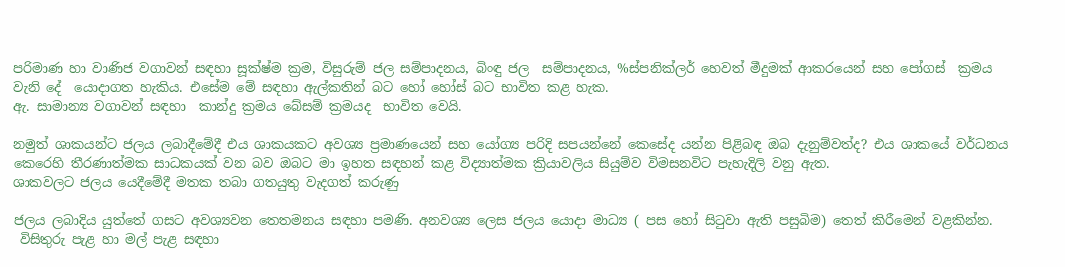පරිමාණ හා වාණිජ වගාවන් සඳහා සූක්ෂ්ම ක්‍රම, විසුරුම් ජල සම්පාදනය, බිංඳු ජල  සම්පාදනය, %ස්පනික්ලර් හෙවත් මීදුමක් ආකරයෙන් සහ පෝගස්  ක්‍රමය වැනි දේ  යොදාගත හැකිය. එසේම මේ සඳහා ඇල්කතින් බට හෝ හෝස් බට භාවිත කළ හැක.
ඇ. සාමාන්‍ය වගාවන් සඳහා  කාන්දු ක්‍රමය බේසම් ක්‍රමයද  භාවිත වෙයි.

නමුත් ශාකයන්ට ජලය ලබාදීමේදී එය ශාකයකට අවශ්‍ය ප්‍රමාණයෙන් සහ යෝග්‍ය පරිදි සපයන්නේ කෙසේද යන්න පිළිබඳ ඔබ දැනුම්වත්ද? එය ශාකයේ වර්ධනය කෙරෙහි තීරණාත්මක සාධකයක් වන බව ඔබට මා ඉහත සඳහන් කළ විද්‍යාත්මක ක්‍රියාවලිය සියුම්ව විමසනවිට පැහැදිලි වනු ඇත.
ශාකවලට ජලය යෙදීමේදී මතක තබා ගතයුතු වැදගත් කරුණු

ජලය ලබාදිය යුත්තේ ගසට අවශ්‍යවන තෙතමනය සඳහා පමණි. අනවශ්‍ය ලෙස ජලය යොදා මාධ්‍ය ( පස හෝ සිටුවා ඇති පසුබිම) තෙත් කිරීමෙන් වළකින්න.
 විසිතුරු පැළ හා මල් පැළ සඳහා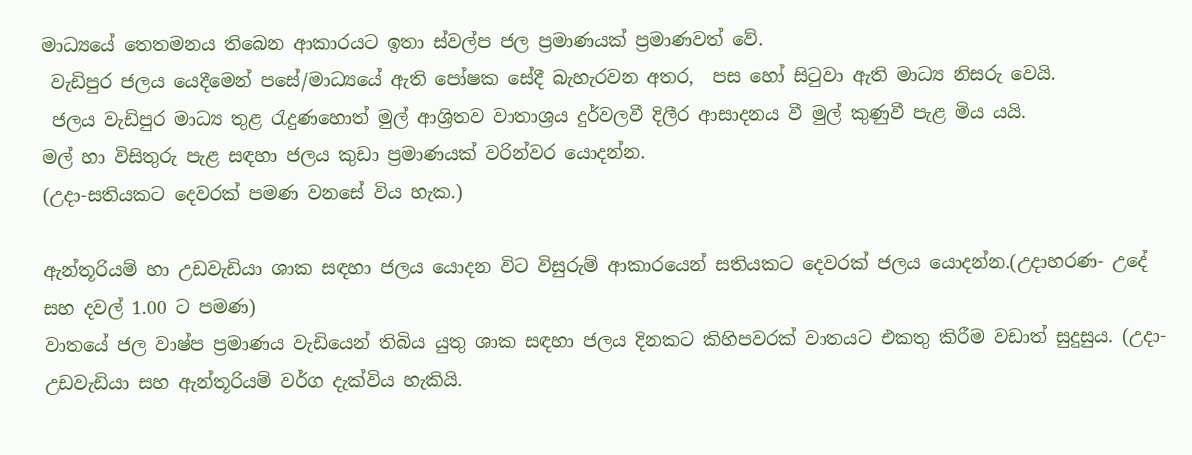මාධ්‍යයේ තෙතමනය තිබෙන ආකාරයට ඉතා ස්වල්ප ජල ප්‍රමාණයක් ප්‍රමාණවත් වේ.
 වැඩිපුර ජලය යෙදීමෙන් පසේ/මාධ්‍යයේ ඇති පෝෂක සේදී බැහැරවන අතර,  පස හෝ සිටුවා ඇති මාධ්‍ය නිසරු වෙයි.
 ජලය වැඩිපුර මාධ්‍ය තුළ රැදුණහොත් මුල් ආශ්‍රිතව වාතාශ්‍රය දුර්වලවී දිලීර ආසාදනය වී මුල් කුණුවී පැළ මිය යයි.
මල් හා විසිතුරු පැළ සඳහා ජලය කුඩා ප්‍රමාණයක් වරින්වර යොදන්න.
(උදා-සතියකට දෙවරක් පමණ වනසේ විය හැක.)

ඇන්තූරියම් හා උඩවැඩියා ශාක සඳහා ජලය යොදන විට විසුරුම් ආකාරයෙන් සතියකට දෙවරක් ජලය යොදන්න.(උදාහරණ- උදේ සහ දවල් 1.00 ට පමණ)
වාතයේ ජල වාෂ්ප ප්‍රමාණය වැඩියෙන් තිබිය යුතු ශාක සඳහා ජලය දිනකට කිහිපවරක් වාතයට එකතු කිරීම වඩාත් සුදුසුය. (උදා- උඩවැඩියා සහ ඇන්තූරියම් වර්ග දැක්විය හැකියි.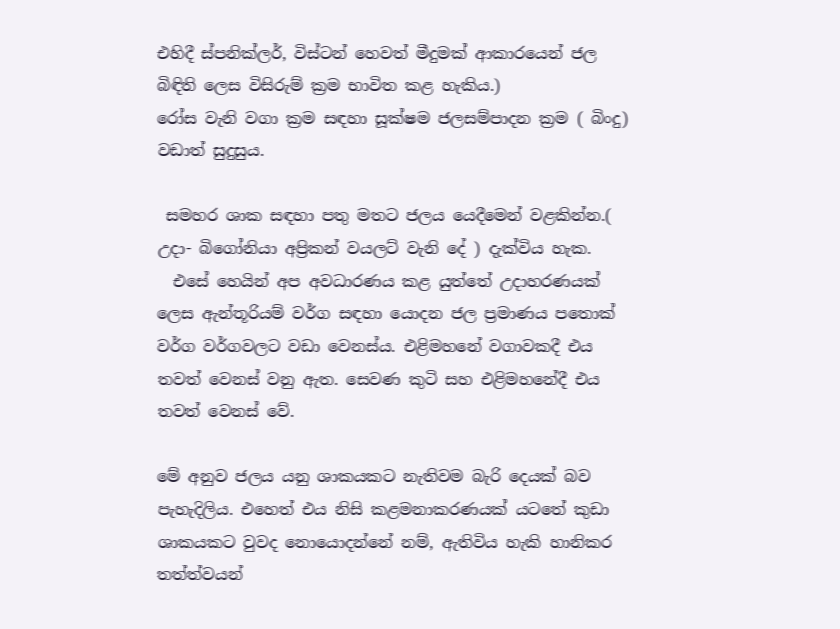එහිදී ස්පනික්ලර්, විස්ටන් හෙවත් මීදුමක් ආකාරයෙන් ජල බිඳිති ලෙස විසිරුම් ක්‍රම භාවිත කළ හැකිය.)
රෝස වැනි වගා ක්‍රම සඳහා සූක්ෂම ජලසම්පාදන ක්‍රම ( බිංදු) වඩාත් සුදුසුය.

 සමහර ශාක සඳහා පතු මතට ජලය යෙදීමෙන් වළකින්න.( උදා- බිගෝනියා අප්‍රිකන් වයලට් වැනි දේ ) දැක්විය හැක.
  එසේ හෙයින් අප අවධාරණය කළ යුත්තේ උදාහරණයක් ලෙස ඇන්තූරියම් වර්ග සඳහා යොදන ජල ප්‍රමාණය පතොක් වර්ග වර්ගවලට වඩා වෙනස්ය. එළිමහනේ වගාවකදී එය තවත් වෙනස් වනු ඇත. සෙවණ කුටි සහ එළිමහනේදී එය තවත් වෙනස් වේ.

මේ අනුව ජලය යනු ශාකයකට නැතිවම බැරි දෙයක් බව පැහැදිලිය. එහෙත් එය නිසි කළමනාකරණයක් යටතේ කුඩා ශාකයකට වුවද නොයොදන්නේ නම්, ඇතිවිය හැකි හානිකර තත්ත්වයන්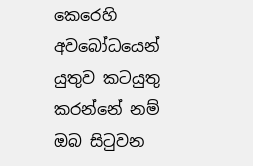කෙරෙහි අවබෝධයෙන් යුතුව කටයුතු කරන්නේ නම් ඔබ සිටුවන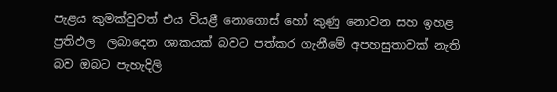පැළය කුමක්වුවත් එය වියළී නොගොස් හෝ කුණු නොවන සහ ඉහළ ප්‍රතිඵල  ලබාදෙන ශාකයක් බවට පත්කර ගැනීමේ අපහසුතාවක් නැති බව ඔබට පැහැදිලි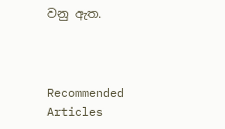වනු ඇත.



Recommended Articles